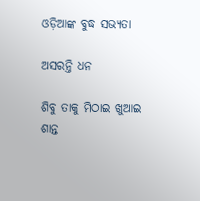ଓଡ଼ିଆଙ୍କ ବୁଦ୍ଧ ସଭ୍ୟତା

ଅସରନ୍ତି ଧନ

ଶିବୁ ତାକୁ ମିଠାଇ ଖୁଆଇ ଶାନ୍ତ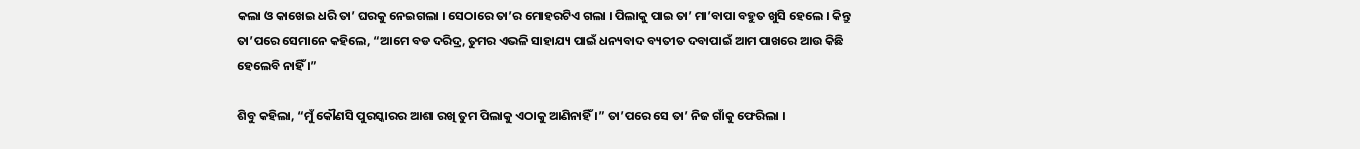କଲା ଓ କାଖେଇ ଧରି ତା’ ଘରକୁ ନେଇଗଲା । ସେଠାରେ ତା’ର ମୋହରଟିଏ ଗଲା । ପିଲାକୁ ପାଇ ତା’ ମା’ବାପା ବହୁତ ଖୁସି ହେଲେ । କିନ୍ତୁ ତା’ପରେ ସେମାନେ କହିଲେ, “ଆମେ ବଡ ଦରିଦ୍ର, ତୁମର ଏଭଳି ସାହାଯ୍ୟ ପାଇଁ ଧନ୍ୟବାଦ ବ୍ୟତୀତ ଦବାପାଇଁ ଆମ ପାଖରେ ଆଉ କିଛି ହେଲେବି ନାହିଁ ।”

ଶିବୁ କହିଲା, “ମୁଁ କୌଣସି ପୁରସ୍କାରର ଆଶା ରଖି ତୁମ ପିଲାକୁ ଏଠାକୁ ଆଣିନାହିଁ ।” ତା’ପରେ ସେ ତା’ ନିଜ ଗାଁକୁ ଫେରିଲା ।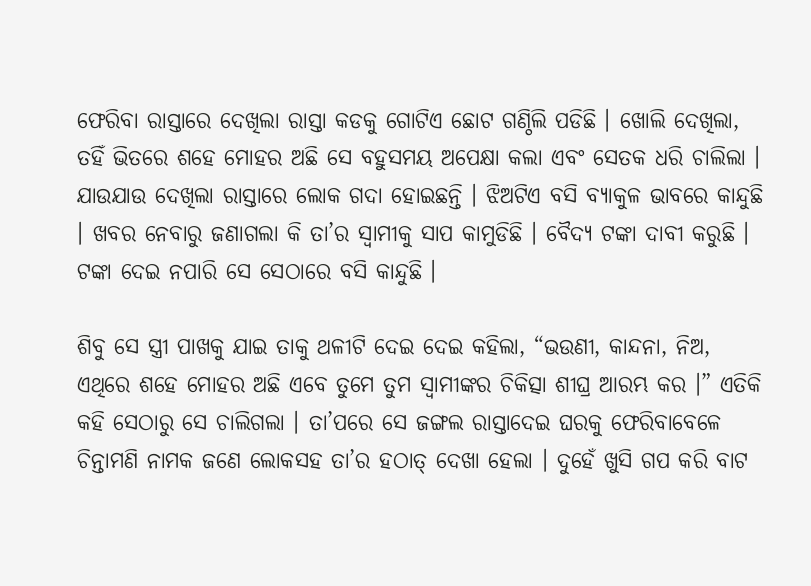ଫେରିବା ରାସ୍ତାରେ ଦେଖିଲା ରାସ୍ତା କଡକୁ ଗୋଟିଏ ଛୋଟ ଗଣ୍ଠିଲି ପଡିଛି । ଖୋଲି ଦେଖିଲା, ତହିଁ ଭିତରେ ଶହେ ମୋହର ଅଛି ସେ ବହୁସମୟ ଅପେକ୍ଷା କଲା ଏବଂ ସେତକ ଧରି ଚାଲିଲା । ଯାଉଯାଉ ଦେଖିଲା ରାସ୍ତାରେ ଲୋକ ଗଦା ହୋଇଛନ୍ତି । ଝିଅଟିଏ ବସି ବ୍ୟାକୁଳ ଭାବରେ କାନ୍ଦୁଛି । ଖବର ନେବାରୁ ଜଣାଗଲା କି ତା’ର ସ୍ୱାମୀକୁ ସାପ କାମୁଡିଛି । ବୈଦ୍ୟ ଟଙ୍କା ଦାବୀ କରୁଛି । ଟଙ୍କା ଦେଇ ନପାରି ସେ ସେଠାରେ ବସି କାନ୍ଦୁଛି ।

ଶିବୁ ସେ ସ୍ତ୍ରୀ ପାଖକୁ ଯାଇ ତାକୁ ଥଳୀଟି ଦେଇ ଦେଇ କହିଲା, “ଭଉଣୀ, କାନ୍ଦନା, ନିଅ, ଏଥିରେ ଶହେ ମୋହର ଅଛି ଏବେ ତୁମେ ତୁମ ସ୍ୱାମୀଙ୍କର ଚିକିତ୍ସା ଶୀଘ୍ର ଆରମ୍ଭ କର ।” ଏତିକି କହି ସେଠାରୁ ସେ ଚାଲିଗଲା । ତା’ପରେ ସେ ଜଙ୍ଗଲ ରାସ୍ତାଦେଇ ଘରକୁ ଫେରିବାବେଳେ ଚିନ୍ତାମଣି ନାମକ ଜଣେ ଲୋକସହ ତା’ର ହଠାତ୍ ଦେଖା ହେଲା । ଦୁହେଁ ଖୁସି ଗପ କରି ବାଟ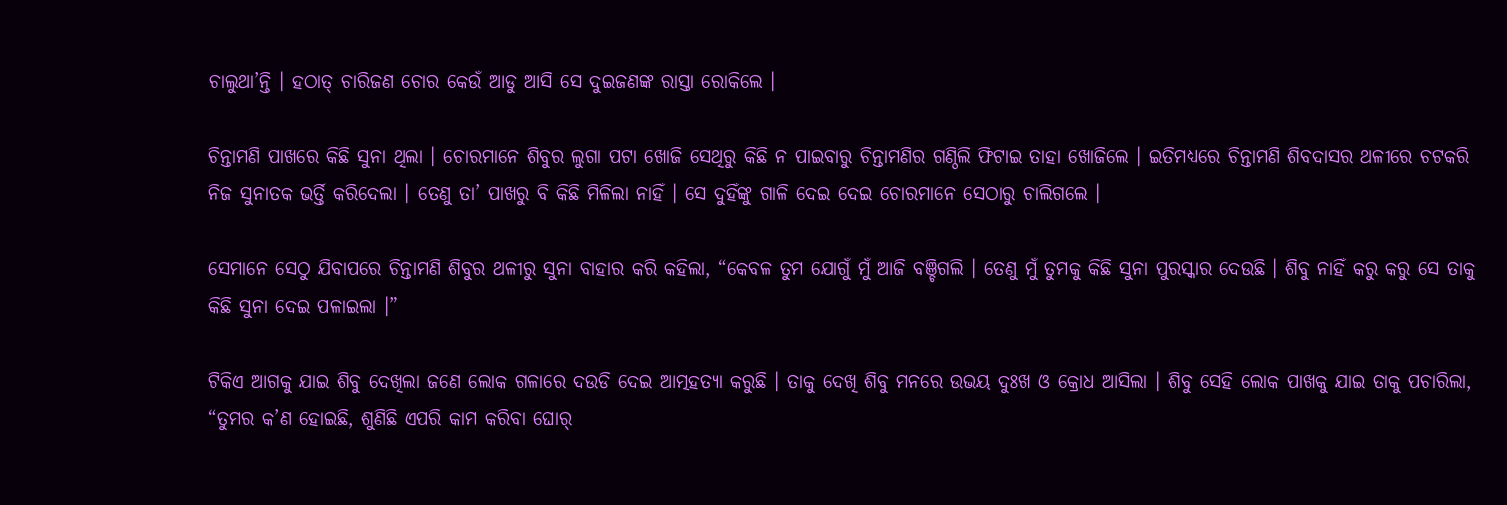ଚାଲୁଥା’ନ୍ତି । ହଠାତ୍ ଚାରିଜଣ ଚୋର କେଉଁ ଆଡୁ ଆସି ସେ ଦୁଇଜଣଙ୍କ ରାସ୍ତା ରୋକିଲେ ।

ଚିନ୍ତାମଣି ପାଖରେ କିଛି ସୁନା ଥିଲା । ଚୋରମାନେ ଶିବୁର ଲୁଗା ପଟା ଖୋଜି ସେଥିରୁ କିଛି ନ ପାଇବାରୁ ଚିନ୍ତାମଣିର ଗଣ୍ଠିଲି ଫିଟାଇ ତାହା ଖୋଜିଲେ । ଇତିମଧ୍ୟରେ ଚିନ୍ତାମଣି ଶିବଦାସର ଥଳୀରେ ଚଟକରି ନିଜ ସୁନାତକ ଭର୍ତ୍ତି କରିଦେଲା । ତେଣୁ ତା’ ପାଖରୁ ବି କିଛି ମିଳିଲା ନାହିଁ । ସେ ଦୁହିଁଙ୍କୁ ଗାଳି ଦେଇ ଦେଇ ଚୋରମାନେ ସେଠାରୁ ଚାଲିଗଲେ ।

ସେମାନେ ସେଠୁ ଯିବାପରେ ଚିନ୍ତାମଣି ଶିବୁର ଥଳୀରୁ ସୁନା ବାହାର କରି କହିଲା, “କେବଳ ତୁମ ଯୋଗୁଁ ମୁଁ ଆଜି ବଞ୍ଚିଗଲି । ତେଣୁ ମୁଁ ତୁମକୁ କିଛି ସୁନା ପୁରସ୍କାର ଦେଉଛି । ଶିବୁ ନାହିଁ କରୁ କରୁ ସେ ତାକୁ କିଛି ସୁନା ଦେଇ ପଳାଇଲା ।”

ଟିକିଏ ଆଗକୁ ଯାଇ ଶିବୁ ଦେଖିଲା ଜଣେ ଲୋକ ଗଳାରେ ଦଉଡି ଦେଇ ଆତ୍ମହତ୍ୟା କରୁଛି । ତାକୁ ଦେଖି ଶିବୁ ମନରେ ଉଭୟ ଦୁଃଖ ଓ କ୍ରୋଧ ଆସିଲା । ଶିବୁ ସେହି ଲୋକ ପାଖକୁ ଯାଇ ତାକୁ ପଚାରିଲା, “ତୁମର କ’ଣ ହୋଇଛି, ଶୁଣିଛି ଏପରି କାମ କରିବା ଘୋର୍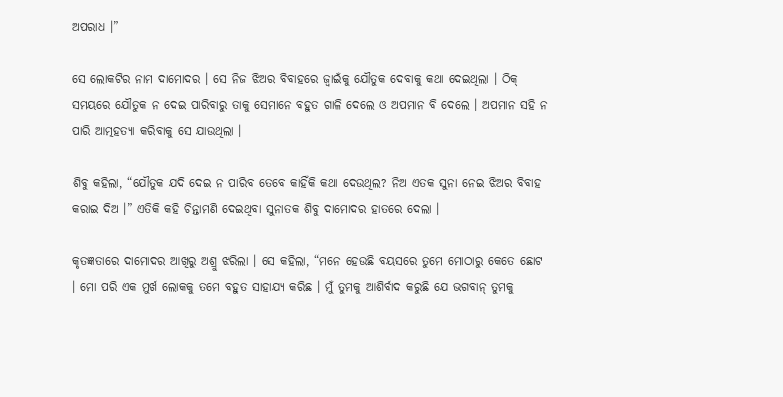ଅପରାଧ ।”

ସେ ଲୋକଟିର ନାମ ଦାମୋଦର । ସେ ନିଜ ଝିଅର ବିବାହରେ ଜ୍ୱାଇଁକୁ ଯୌତୁକ ଦେବାକୁ କଥା ଦେଇଥିଲା । ଠିକ୍ ସମୟରେ ଯୌତୁକ ନ ଦେଇ ପାରିବାରୁ ତାକୁ ସେମାନେ ବହୁତ ଗାଳି ଦେଲେ ଓ ଅପମାନ ବି ଦେଲେ । ଅପମାନ ସହି ନ ପାରି ଆତ୍ମହତ୍ୟା କରିବାକୁ ସେ ଯାଉଥିଲା ।

ଶିବୁ କହିଲା, “ଯୌତୁକ ଯଦି ଦେଇ ନ ପାରିବ ତେବେ କାହିଁକି କଥା ଦେଉଥିଲ? ନିଅ ଏତକ ସୁନା ନେଇ ଝିଅର ବିବାହ କରାଇ ଦିଅ ।” ଏତିକି କହି ଚିନ୍ତାମଣି ଦେଇଥିବା ସୁନାତକ ଶିବୁ ଦାମୋଦର ହାତରେ ଦେଲା ।

କୃତଜ୍ଞତାରେ ଦାମୋଦର ଆଖିରୁ ଅଶ୍ରୁ ଝରିଲା । ସେ କହିଲା, “ମନେ ହେଉଛି ବୟସରେ ତୁମେ ମୋଠାରୁ କେତେ ଛୋଟ । ମୋ ପରି ଏକ ମୁର୍ଖ ଲୋକକୁ ତମେ ବହୁତ ସାହାଯ୍ୟ କରିଛ । ମୁଁ ତୁମକୁ ଆଶିର୍ବାଦ କରୁଛି ଯେ ଭଗବାନ୍ ତୁମକୁ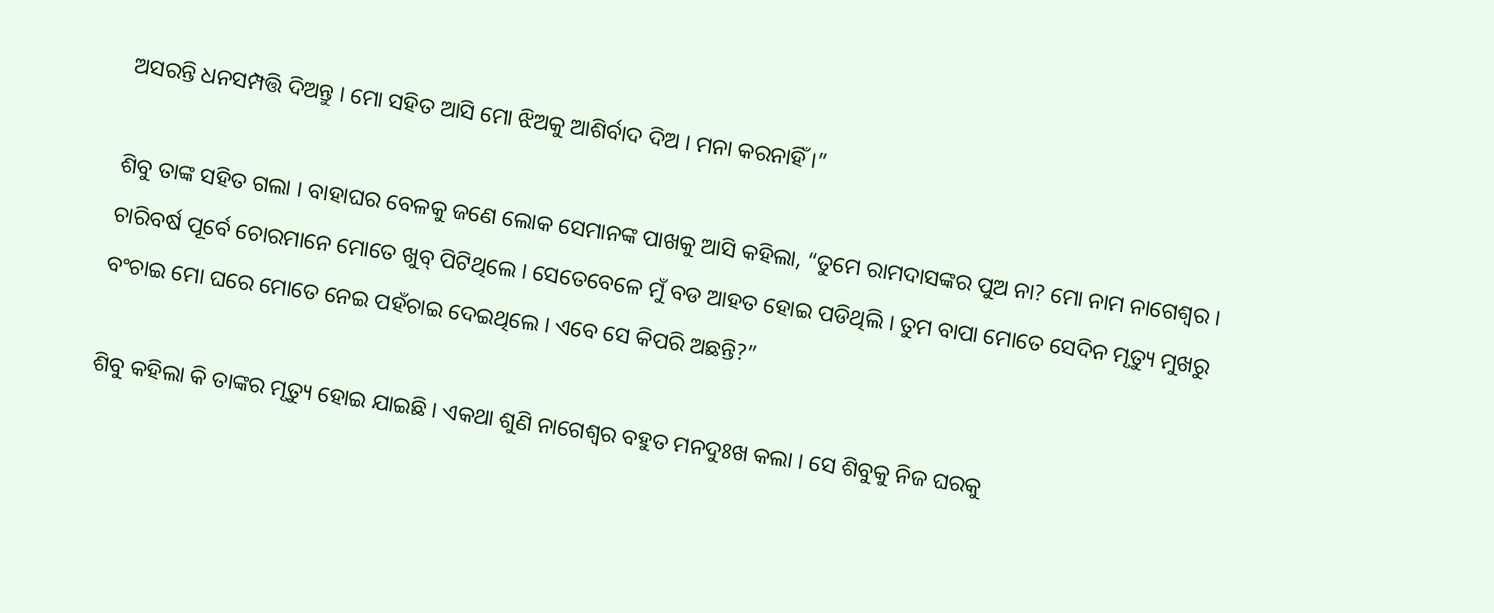ଅସରନ୍ତି ଧନସମ୍ପତ୍ତି ଦିଅନ୍ତୁ । ମୋ ସହିତ ଆସି ମୋ ଝିଅକୁ ଆଶିର୍ବାଦ ଦିଅ । ମନା କରନାହିଁ ।”

ଶିବୁ ତାଙ୍କ ସହିତ ଗଲା । ବାହାଘର ବେଳକୁ ଜଣେ ଲୋକ ସେମାନଙ୍କ ପାଖକୁ ଆସି କହିଲା, “ତୁମେ ରାମଦାସଙ୍କର ପୁଅ ନା? ମୋ ନାମ ନାଗେଶ୍ୱର । ଚାରିବର୍ଷ ପୂର୍ବେ ଚୋରମାନେ ମୋତେ ଖୁବ୍ ପିଟିଥିଲେ । ସେତେବେଳେ ମୁଁ ବଡ ଆହତ ହୋଇ ପଡିଥିଲି । ତୁମ ବାପା ମୋତେ ସେଦିନ ମୃତ୍ୟୁ ମୁଖରୁ ବଂଚାଇ ମୋ ଘରେ ମୋତେ ନେଇ ପହଁଚାଇ ଦେଇଥିଲେ । ଏବେ ସେ କିପରି ଅଛନ୍ତି?”

ଶିବୁ କହିଲା କି ତାଙ୍କର ମୃତ୍ୟୁ ହୋଇ ଯାଇଛି । ଏକଥା ଶୁଣି ନାଗେଶ୍ୱର ବହୁତ ମନଦୁଃଖ କଲା । ସେ ଶିବୁକୁ ନିଜ ଘରକୁ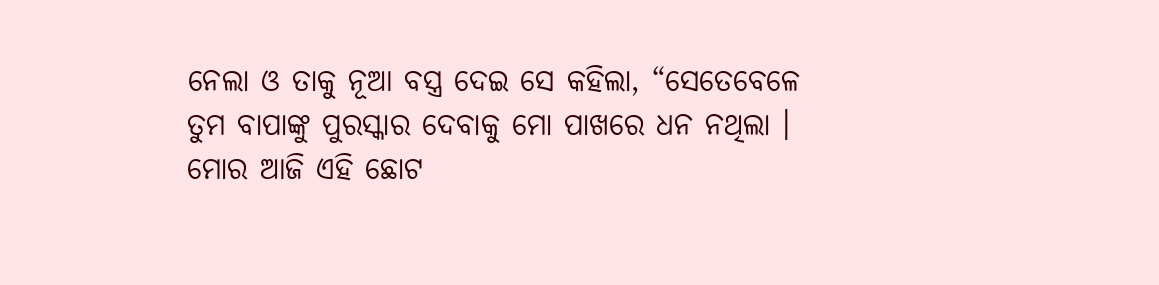ନେଲା ଓ ତାକୁ ନୂଆ ବସ୍ତ୍ର ଦେଇ ସେ କହିଲା, “ସେତେବେଳେ ତୁମ ବାପାଙ୍କୁ ପୁରସ୍କାର ଦେବାକୁ ମୋ ପାଖରେ ଧନ ନଥିଲା । ମୋର ଆଜି ଏହି ଛୋଟ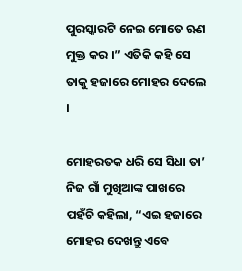ପୁରସ୍କାରଟି ନେଇ ମୋତେ ଋଣ ମୁକ୍ତ କର ।” ଏତିକି କହି ସେ ତାକୁ ହଜାରେ ମୋହର ଦେଲେ ।

ମୋହରତକ ଧରି ସେ ସିଧା ତା’ ନିଜ ଗାଁ ମୁଖିଆଙ୍କ ପାଖରେ ପହଁଚି କହିଲା, “ଏଇ ହଜାରେ ମୋହର ଦେଖନ୍ତୁ ଏବେ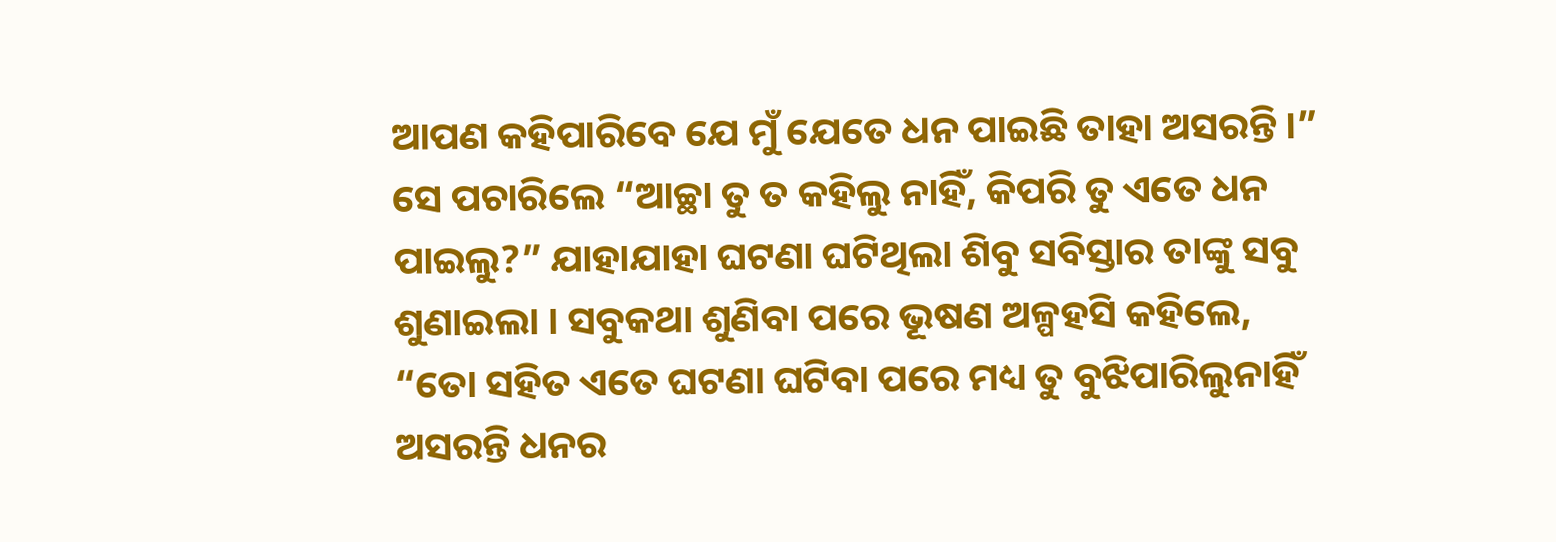ଆପଣ କହିପାରିବେ ଯେ ମୁଁ ଯେତେ ଧନ ପାଇଛି ତାହା ଅସରନ୍ତି ।” ସେ ପଚାରିଲେ “ଆଚ୍ଛା ତୁ ତ କହିଲୁ ନାହିଁ, କିପରି ତୁ ଏତେ ଧନ ପାଇଲୁ?” ଯାହାଯାହା ଘଟଣା ଘଟିଥିଲା ଶିବୁ ସବିସ୍ତାର ତାଙ୍କୁ ସବୁ ଶୁଣାଇଲା । ସବୁକଥା ଶୁଣିବା ପରେ ଭୂଷଣ ଅଳ୍ପହସି କହିଲେ, “ତୋ ସହିତ ଏତେ ଘଟଣା ଘଟିବା ପରେ ମଧ୍ୟ ତୁ ବୁଝିପାରିଲୁନାହିଁ ଅସରନ୍ତି ଧନର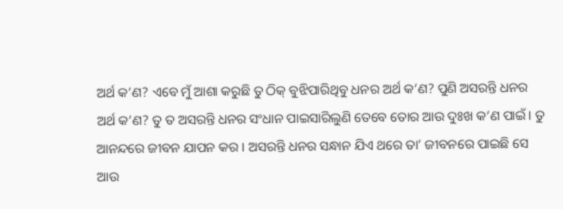ଅର୍ଥ କ’ଣ? ଏବେ ମୁଁ ଆଶା କରୁଛି ତୁ ଠିକ୍ ବୁଝିପାରିଥିବୁ ଧନର ଅର୍ଥ କ’ଣ? ପୁଣି ଅସରନ୍ତି ଧନର ଅର୍ଥ କ’ଣ? ତୁ ତ ଅସରନ୍ତି ଧନର ସଂଧାନ ପାଇସାରିଲୁଣି ତେବେ ତୋର ଆଉ ଦୁଃଖ କ’ଣ ପାଇଁ । ତୁ ଆନନ୍ଦରେ ଜୀବନ ଯାପନ କର । ଅସରନ୍ତି ଧନର ସନ୍ଧାନ ଯିଏ ଥରେ ତା’ ଜୀବନରେ ପାଇଛି ସେ ଆଉ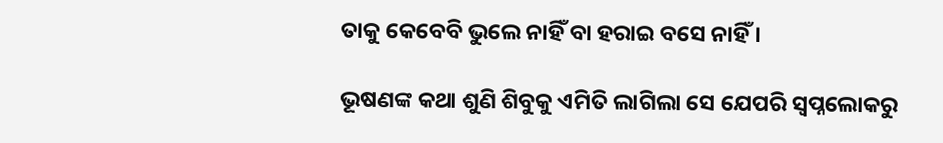ତାକୁ କେବେବି ଭୁଲେ ନାହିଁ ବା ହରାଇ ବସେ ନାହିଁ ।

ଭୂଷଣଙ୍କ କଥା ଶୁଣି ଶିବୁକୁ ଏମିତି ଲାଗିଲା ସେ ଯେପରି ସ୍ୱପ୍ନଲୋକରୁ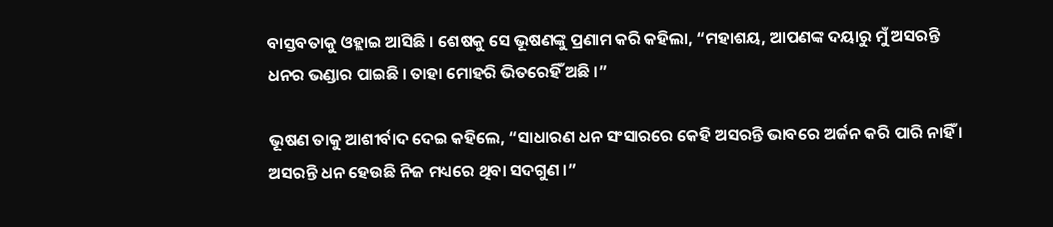ବାସ୍ତବତାକୁ ଓହ୍ଲାଇ ଆସିଛି । ଶେଷକୁ ସେ ଭୂଷଣଙ୍କୁ ପ୍ରଣାମ କରି କହିଲା, “ମହାଶୟ, ଆପଣଙ୍କ ଦୟାରୁ ମୁଁ ଅସରନ୍ତି ଧନର ଭଣ୍ଡାର ପାଇଛି । ତାହା ମୋହରି ଭିତରେହିଁ ଅଛି ।”

ଭୂଷଣ ତାକୁ ଆଶୀର୍ବାଦ ଦେଇ କହିଲେ, “ସାଧାରଣ ଧନ ସଂସାରରେ କେହି ଅସରନ୍ତି ଭାବରେ ଅର୍ଜନ କରି ପାରି ନାହିଁ । ଅସରନ୍ତି ଧନ ହେଉଛି ନିଜ ମଧ୍ୟରେ ଥିବା ସଦଗୁଣ ।”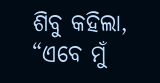ଶିବୁ କହିଲା, “ଏବେ ମୁଁ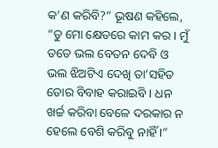କ’ଣ କରିବି?” ଭୂଷଣ କହିଲେ, “ତୁ ମୋ କ୍ଷେତରେ କାମ କର । ମୁଁ ତତେ ଭଲ ବେତନ ଦେବି ଓ ଭଲ ଝିଅଟିଏ ଦେଖି ତା’ସହିତ ତୋର ବିବାହ କରାଇବି । ଧନ ଖର୍ଚ୍ଚ କରିବା ବେଳେ ଦରକାର ନ ହେଲେ ବେଶି କରିବୁ ନାହିଁ ।”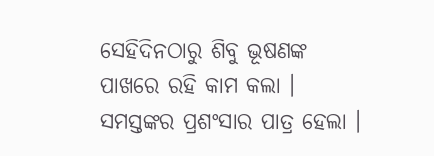ସେହିଦିନଠାରୁ ଶିବୁ ଭୂଷଣଙ୍କ ପାଖରେ ରହି କାମ କଲା । ସମସ୍ତଙ୍କର ପ୍ରଶଂସାର ପାତ୍ର ହେଲା ।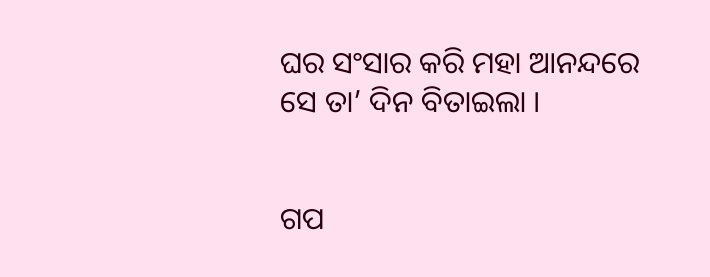ଘର ସଂସାର କରି ମହା ଆନନ୍ଦରେ ସେ ତା’ ଦିନ ବିତାଇଲା ।


ଗପ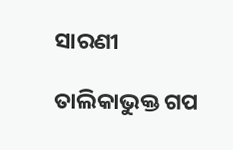ସାରଣୀ

ତାଲିକାଭୁକ୍ତ ଗପ